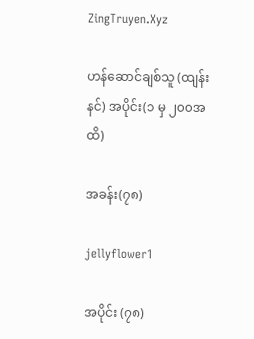ZingTruyen.Xyz

ဟန်ဆောင်ချစ်သူ (ထျန်းနင်) အပိုင်း(၁ မှ ၂၀၀အထိ)

အခန်း(၇၈)

jellyflower1

အပိုင်း (၇၈)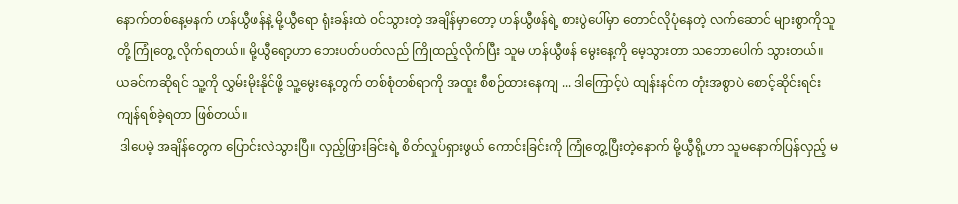နောက်တစ်နေ့မနက် ဟန်ယွီဖန်နဲ့ မို့ယွီရော ရုံးခန်းထဲ ဝင်သွားတဲ့ အချိန်မှာတော့ ဟန်ယွီဖန်ရဲ့ စားပွဲပေါ်မှာ တောင်လိုပုံနေတဲ့ လက်ဆောင် များစွာကိုသူတို့ ကြုံတွေ့ လိုက်ရတယ်။ မို့ယွီရော့ဟာ ဘေးပတ်ပတ်လည် ကြိုထည့်လိုက်ပြီး သူမ ဟန်ယွီဖန် မွေးနေ့ကို မေ့သွားတာ သဘောပေါက် သွားတယ်။
ယခင်ကဆိုရင် သူ့ကို လွှမ်းမိုးနိုင်ဖို့ သူ့မွေးနေ့တွက် တစ်စုံတစ်ရာကို အထူး စီစဉ်ထားနေကျ ... ဒါကြောင့်ပဲ ထျန်းနင်က တုံးအစွာပဲ စောင့်ဆိုင်းရင်း ကျန်ရစ်ခဲ့ရတာ ဖြစ်တယ်။
 ဒါပေမဲ့ အချိန်တွေက ပြောင်းလဲသွားပြီ။ လှည့်ဖြားခြင်းရဲ့ စိတ်လှုပ်ရှားဖွယ် ကောင်းခြင်းကို ကြုံတွေ့ပြီးတဲ့နောက် မို့ယွီရို့ဟာ သူမနောက်ပြန်လှည့် မ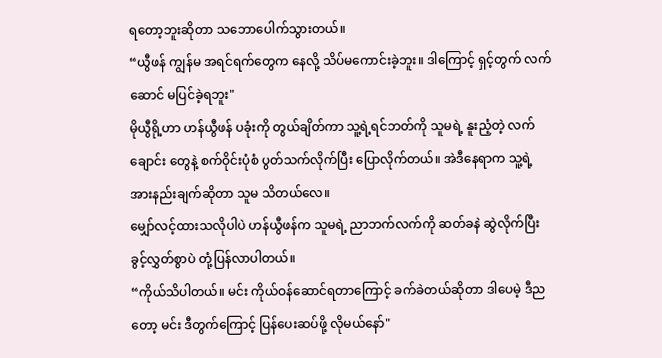ရတော့ဘူးဆိုတာ သဘောပေါက်သွားတယ်။
“ယွီဖန် ကျွန်မ အရင်ရက်တွေက နေလို့ သိပ်မကောင်းခဲ့ဘူး။ ဒါကြောင့် ရှင့်တွက် လက်ဆောင် မပြင်ခဲ့ရဘူး"
မိုယွီရို့ဟာ ဟန်ယွီဖန် ပခုံးကို တွယ်ချိတ်ကာ သူ့ရဲ့ရင်ဘတ်ကို သူမရဲ့ နူးညံ့တဲ့ လက်ချောင်း တွေနဲ့ စက်ဝိုင်းပုံစံ ပွတ်သက်လိုက်ပြီး ပြောလိုက်တယ်။ အဲဒီနေရာက သူ့ရဲ့ အားနည်းချက်ဆိုတာ သူမ သိတယ်လေ။
မျှော်လင့်ထားသလိုပါပဲ ဟန်ယွီဖန်က သူမရဲ့ ညာဘက်လက်ကို ဆတ်ခနဲ ဆွဲလိုက်ပြီး ခွင့်လွှတ်စွာပဲ တုံ့ပြန်လာပါတယ်။
“ကိုယ်သိပါတယ်။ မင်း ကိုယ်ဝန်ဆောင်ရတာကြောင့် ခက်ခဲတယ်ဆိုတာ ဒါပေမဲ့ ဒီညတော့ မင်း ဒီတွက်ကြောင့် ပြန်ပေးဆပ်ဖို့ လိုမယ်နော်"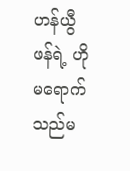ဟန်ယွီဖန်ရဲ့ ဟိုမရောက်သည်မ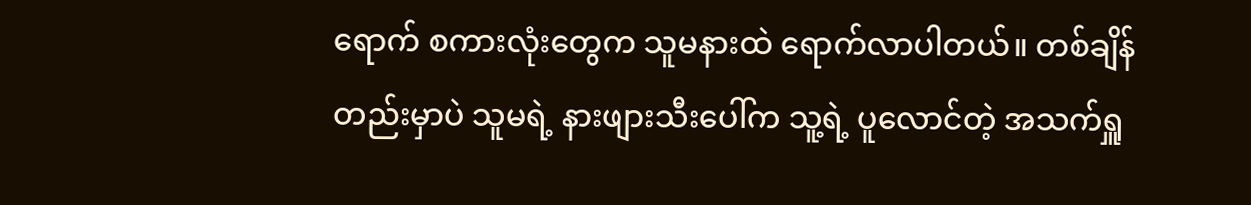ရောက် စကားလုံးတွေက သူမနားထဲ ရောက်လာပါတယ်။ တစ်ချိန်တည်းမှာပဲ သူမရဲ့ နားဖျားသီးပေါ်က သူ့ရဲ့ ပူလောင်တဲ့ အသက်ရှူ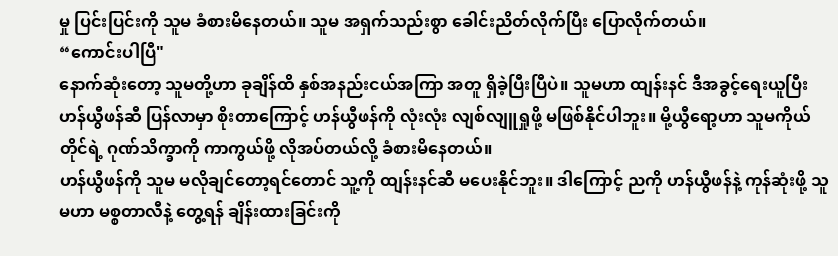မှု ပြင်းပြင်းကို သူမ ခံစားမိနေတယ်။ သူမ အရှက်သည်းစွာ ခေါင်းညိတ်လိုက်ပြီး ပြောလိုက်တယ်။
“ကောင်းပါပြီ"
နောက်ဆုံးတော့ သူမတို့ဟာ ခုချိန်ထိ နှစ်အနည်းငယ်အကြာ အတူ ရှိခဲ့ပြီးပြီပဲ။ သူမဟာ ထျန်းနင် ဒီအခွင့်ရေးယူပြီး ဟန်ယွီဖန်ဆီ ပြန်လာမှာ စိုးတာကြောင့် ဟန်ယွီဖန်ကို လုံးလုံး လျစ်လျူရှုဖို့ မဖြစ်နိုင်ပါဘူး။ မို့ယွီရော့ဟာ သူမကိုယ်တိုင်ရဲ့ ဂုဏ်သိက္ခာကို ကာကွယ်ဖို့ လိုအပ်တယ်လို့ ခံစားမိနေတယ်။
ဟန်ယွီဖန်ကို သူမ မလိုချင်တော့ရင်တောင် သူ့ကို ထျန်းနင်ဆီ မပေးနိုင်ဘူး။ ဒါကြောင့် ညကို ဟန်ယွီဖန်နဲ့ ကုန်ဆုံးဖို့ သူမဟာ မစ္စတာလီနဲ့ တွေ့ရန် ချိန်းထားခြင်းကို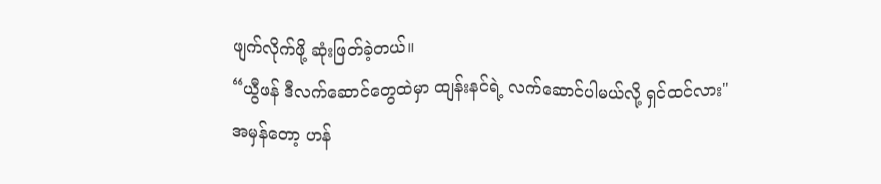ဖျက်လိုက်ဖို့ ဆုံးဖြတ်ခဲ့တယ်။
“ယွီဖန် ဒီလက်ဆောင်တွေထဲမှာ ထျန်းနင်ရဲ့ လက်ဆောင်ပါမယ်လို့ ရှင်ထင်လား"
အမှန်တော့ ဟန်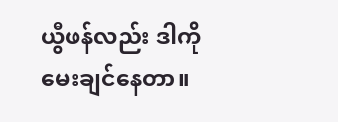ယွီဖန်လည်း ဒါကို မေးချင်နေတာ။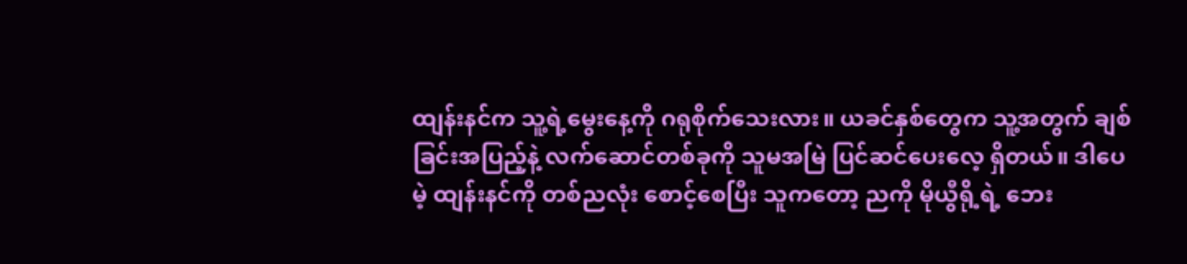ထျန်းနင်က သူ့ရဲ့မွေးနေ့ကို ဂရုစိုက်သေးလား။ ယခင်နှစ်တွေက သူ့အတွက် ချစ်ခြင်းအပြည့်နဲ့ လက်ဆောင်တစ်ခုကို သူမအမြဲ ပြင်ဆင်ပေးလေ့ ရှိတယ်။ ဒါပေမဲ့ ထျန်းနင်ကို တစ်ညလုံး စောင့်စေပြီး သူကတော့ ညကို မိုယွီရို့ရဲ့ ဘေး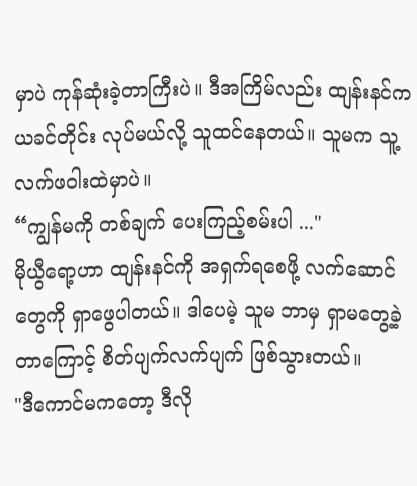မှာပဲ ကုန်ဆုံးခဲ့တာကြီးပဲ။ ဒီအကြိမ်လည်း ထျန်းနင်က ယခင်တိုင်း လုပ်မယ်လို့ သူထင်နေတယ်။ သူမက သူ့ လက်ဖဝါးထဲမှာပဲ။
“ကျွန်မကို တစ်ချက် ပေးကြည့်စမ်းပါ ..."
မိုယွီရော့ဟာ ထျန်းနင်ကို အရှက်ရစေဖို့ လက်ဆောင်တွေကို ရှာဖွေပါတယ်။ ဒါပေမဲ့ သူမ ဘာမှ ရှာမတွေ့ခဲ့တာကြောင့် စိတ်ပျက်လက်ပျက် ဖြစ်သွားတယ်။
"ဒီကောင်မကတော့ ဒီလို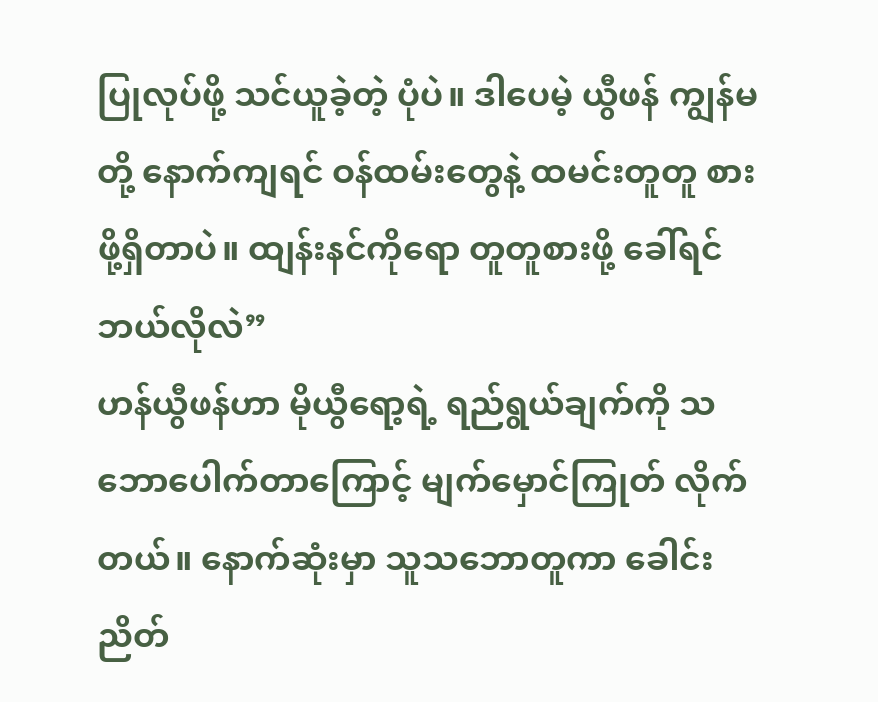ပြုလုပ်ဖို့ သင်ယူခဲ့တဲ့ ပုံပဲ။ ဒါပေမဲ့ ယွီဖန် ကျွန်မတို့ နောက်ကျရင် ဝန်ထမ်းတွေနဲ့ ထမင်းတူတူ စားဖို့ရှိတာပဲ။ ထျန်းနင်ကိုရော တူတူစားဖို့ ခေါ်ရင် ဘယ်လိုလဲ”
ဟန်ယွီဖန်ဟာ မိုယွီရော့ရဲ့ ရည်ရွယ်ချက်ကို သဘောပေါက်တာကြောင့် မျက်မှောင်ကြုတ် လိုက်တယ်။ နောက်ဆုံးမှာ သူသဘောတူကာ ခေါင်းညိတ်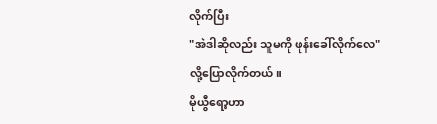လိုက်ပြီး
"အဲဒါဆိုလည်း သူမကို ဖုန်းခေါ်လိုက်လေ"
လို့ပြောလိုက်တယ်။
မိုယွီရော့ဟာ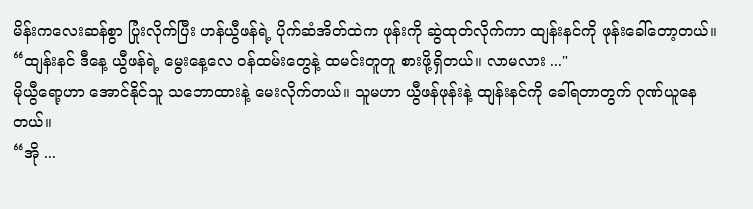မိန်းကလေးဆန်စွာ ပြုံးလိုက်ပြီး ဟန်ယွီဖန်ရဲ့ ပိုက်ဆံအိတ်ထဲက ဖုန်းကို ဆွဲထုတ်လိုက်ကာ ထျန်းနင်ကို ဖုန်းခေါ်တော့တယ်။
“ထျန်းနင် ဒီနေ့ ယွီဖန်ရဲ့ မွေးနေ့လေ ဝန်ထမ်းတွေနဲ့ ထမင်းတူတူ စားဖို့ရှိတယ်။ လာမလား ..."
မိုယွီရော့ဟာ အောင်နိုင်သူ သဘောထားနဲ့ မေးလိုက်တယ်။ သူမဟာ ယွီဖန်ဖုန်းနဲ့ ထျန်းနင်ကို ခေါ်ရတာတွက် ဂုဏ်ယူနေတယ်။
“အို ...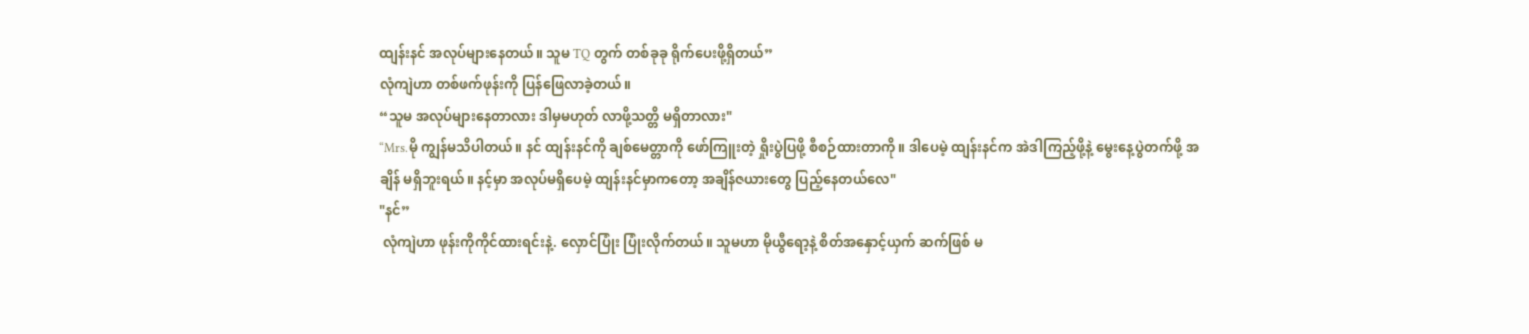ထျန်းနင် အလုပ်များနေတယ်။ သူမ TQ တွက် တစ်ခုခု ရိုက်ပေးဖို့ရှိတယ်”
လုံကျဲဟာ တစ်ဖက်ဖုန်းကို ပြန်ဖြေလာခဲ့တယ်။
“သူမ အလုပ်များနေတာလား ဒါမှမဟုတ် လာဖို့သတ္တိ မရှိတာလား"
“Mrs.မို ကျွန်မသိပါတယ်။ နင် ထျန်းနင်ကို ချစ်မေတ္တာကို ဖော်ကြူးတဲ့ ရှိုးပွဲပြဖို့ စီစဉ်ထားတာကို။ ဒါပေမဲ့ ထျန်းနင်က အဲဒါကြည့်ဖို့နဲ့ မွေးနေ့ပွဲတက်ဖို့ အချိန် မရှိဘူးရယ်။ နင့်မှာ အလုပ်မရှိပေမဲ့ ထျန်းနင်မှာကတော့ အချိန်ဇယားတွေ ပြည့်နေတယ်လေ"
"နင်”
 လုံကျဲဟာ ဖုန်းကိုကိုင်ထားရင်းနဲ့. လှောင်ပြုံး ပြုံးလိုက်တယ်။ သူမဟာ မိုယွီရော့နဲ့ စိတ်အနှောင့်ယှက် ဆက်ဖြစ် မ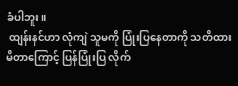ခံပါဘူး။
 ထျန်းနင်ဟာ လုံကျဲ သူမကို ပြုံးပြနေတာကို သတိထား မိတာကြောင့် ပြန်ပြုံးပြ လိုက်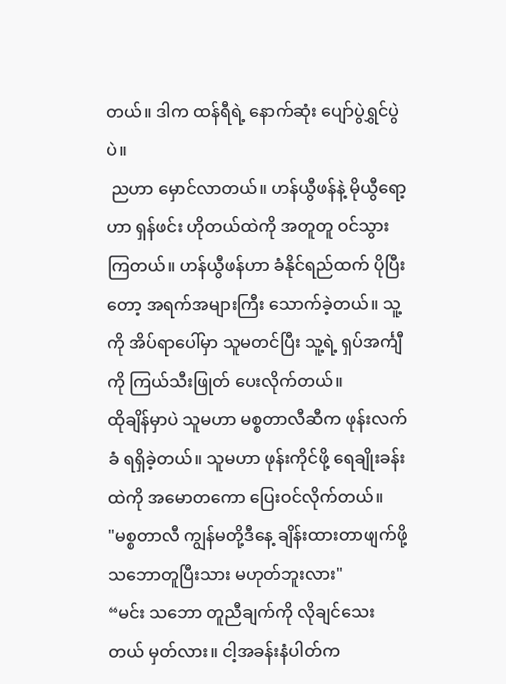တယ်။ ဒါက ထန်ရီရဲ့ နောက်ဆုံး ပျော်ပွဲရွှင်ပွဲပဲ။
 ညဟာ မှောင်လာတယ်။ ဟန်ယွီဖန်နဲ့ မိုယွီရော့ဟာ ရှန်ဖင်း ဟိုတယ်ထဲကို အတူတူ ဝင်သွားကြတယ်။ ဟန်ယွီဖန်ဟာ ခံနိုင်ရည်ထက် ပိုပြီးတော့ အရက်အများကြီး သောက်ခဲ့တယ်။ သူ့ကို အိပ်ရာပေါ်မှာ သူမတင်ပြီး သူ့ရဲ့ ရှပ်အင်္ကျီကို ကြယ်သီးဖြုတ် ပေးလိုက်တယ်။
ထိုချိန်မှာပဲ သူမဟာ မစ္စတာလီဆီက ဖုန်းလက်ခံ ရရှိခဲ့တယ်။ သူမဟာ ဖုန်းကိုင်ဖို့ ရေချိုးခန်းထဲကို အမောတကော ပြေးဝင်လိုက်တယ်။
"မစ္စတာလီ ကျွန်မတို့ဒီနေ့ ချိန်းထားတာဖျက်ဖို့ သဘောတူပြီးသား မဟုတ်ဘူးလား"
“မင်း သဘော တူညီချက်ကို လိုချင်သေးတယ် မှတ်လား။ ငါ့အခန်းနံပါတ်က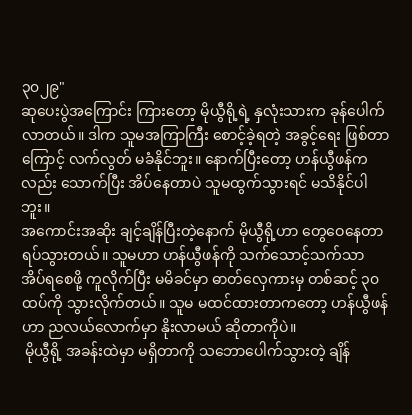၃၀၂၉"
ဆုပေးပွဲအကြောင်း ကြားတော့ မိုယွီရို့ရဲ့ နှလုံးသားက ခုန်ပေါက်လာတယ်။ ဒါက သူမအကြာကြီး စောင့်ခဲ့ရတဲ့ အခွင့်ရေး ဖြစ်တာကြောင့် လက်လွတ် မခံနိုင်ဘူး။ နောက်ပြီးတော့ ဟန်ယွီဖန်ကလည်း သောက်ပြီး အိပ်နေတာပဲ သူမထွက်သွားရင် မသိနိုင်ပါဘူး။
အကောင်းအဆိုး ချင့်ချိန်ပြီးတဲ့နောက် မိုယွီရို့ဟာ တွေဝေနေတာ ရပ်သွားတယ်။ သူမဟာ ဟန်ယွီဖန်ကို သက်သောင့်သက်သာ အိပ်ရစေဖို့ ကူလိုက်ပြီး မမိခင်မှာ ဓာတ်လှေကားမှ တစ်ဆင့် ၃၀ ထပ်ကို သွားလိုက်တယ်။ သူမ မထင်ထားတာကတော့ ဟန်ယွီဖန်ဟာ ညလယ်လောက်မှာ နိုးလာမယ် ဆိုတာကိုပဲ။
 မိုယွီရို့ အခန်းထဲမှာ မရှိတာကို သဘောပေါက်သွားတဲ့ ချိန်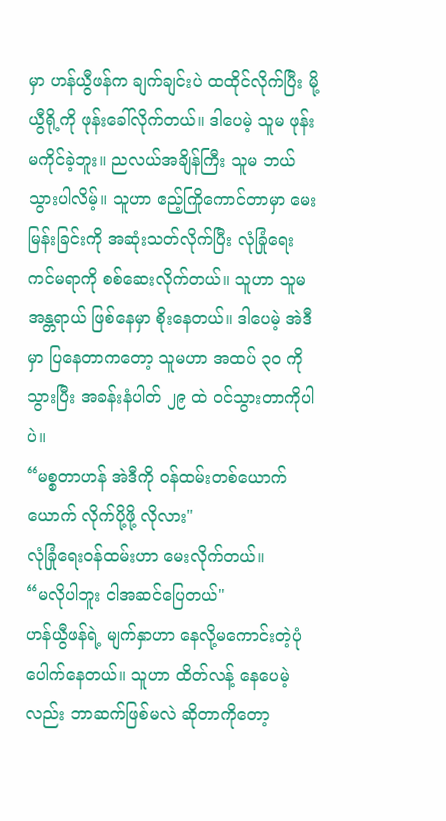မှာ ဟန်ယွီဖန်က ချက်ချင်းပဲ ထထိုင်လိုက်ပြီး မို့ယွီရို့ကို ဖုန်းခေါ်လိုက်တယ်။ ဒါပေမဲ့ သူမ ဖုန်းမကိုင်ခဲ့ဘူး။ ညလယ်အချိန်ကြီး သူမ ဘယ်သွားပါလိမ့်။ သူဟာ ဧည့်ကြိုကောင်တာမှာ မေးမြန်းခြင်းကို အဆုံးသတ်လိုက်ပြီး လုံခြုံရေး ကင်မရာကို စစ်ဆေးလိုက်တယ်။ သူဟာ သူမအန္တရာယ် ဖြစ်နေမှာ စိုးနေတယ်။ ဒါပေမဲ့ အဲဒီမှာ ပြနေတာကတော့ သူမဟာ အထပ် ၃၀ ကို သွားပြီး အခန်းနံပါတ် ၂၉ ထဲ ဝင်သွားတာကိုပါပဲ။
“မစ္စတာဟန် အဲဒီကို ဝန်ထမ်းတစ်ယောက်ယောက် လိုက်ပို့ဖို့ လိုလား"
လုံခြုံရေးဝန်ထမ်းဟာ မေးလိုက်တယ်။
“မလိုပါဘူး ငါအဆင်ပြေတယ်"
ဟန်ယွီဖန်ရဲ့ မျက်နှာဟာ နေလို့မကောင်းတဲ့ပုံ ပေါက်နေတယ်။ သူဟာ ထိတ်လန့် နေပေမဲ့လည်း ဘာဆက်ဖြစ်မလဲ ဆိုတာကိုတော့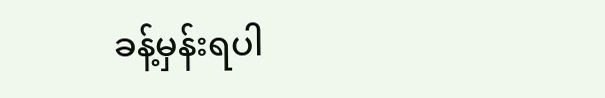ခန့်မှန်းရပါ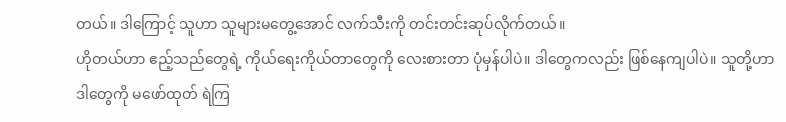တယ်။ ဒါကြောင့် သူဟာ သူများမတွေ့အောင် လက်သီးကို တင်းတင်းဆုပ်လိုက်တယ်။
ဟိုတယ်ဟာ ဧည့်သည်တွေရဲ့ ကိုယ်ရေးကိုယ်တာတွေကို လေးစားတာ ပုံမှန်ပါပဲ။ ဒါတွေကလည်း ဖြစ်နေကျပါပဲ။ သူတို့ဟာ ဒါတွေကို မဖော်ထုတ် ရဲကြ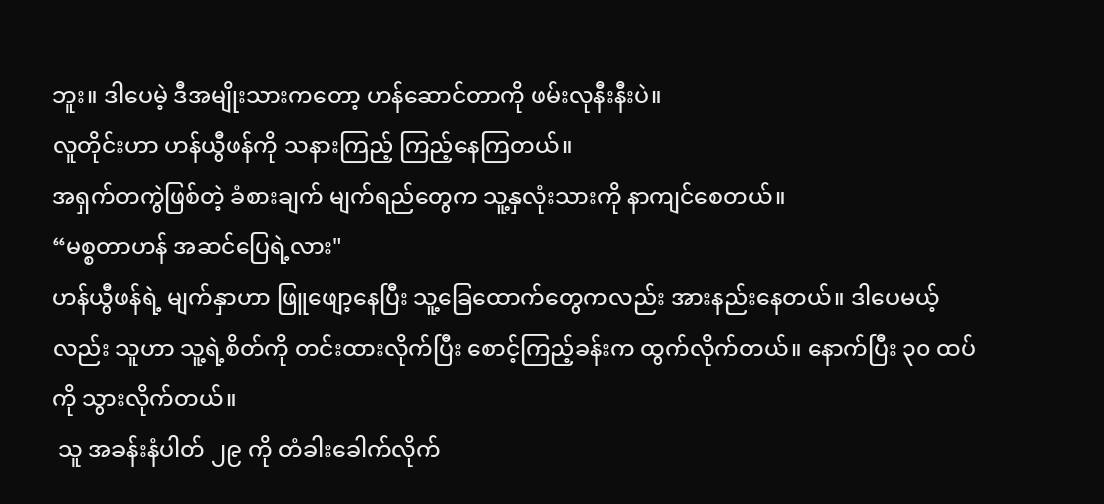ဘူး။ ဒါပေမဲ့ ဒီအမျိုးသားကတော့ ဟန်ဆောင်တာကို ဖမ်းလုနီးနီးပဲ။
လူတိုင်းဟာ ဟန်ယွီဖန်ကို သနားကြည့် ကြည့်နေကြတယ်။
အရှက်တကွဲဖြစ်တဲ့ ခံစားချက် မျက်ရည်တွေက သူ့နှလုံးသားကို နာကျင်စေတယ်။
“မစ္စတာဟန် အဆင်ပြေရဲ့လား"
ဟန်ယွီဖန်ရဲ့ မျက်နှာဟာ ဖြူဖျော့နေပြီး သူ့ခြေထောက်တွေကလည်း အားနည်းနေတယ်။ ဒါပေမယ့်လည်း သူဟာ သူ့ရဲ့စိတ်ကို တင်းထားလိုက်ပြီး စောင့်ကြည့်ခန်းက ထွက်လိုက်တယ်။ နောက်ပြီး ၃၀ ထပ်ကို သွားလိုက်တယ်။
 သူ အခန်းနံပါတ် ၂၉ ကို တံခါးခေါက်လိုက်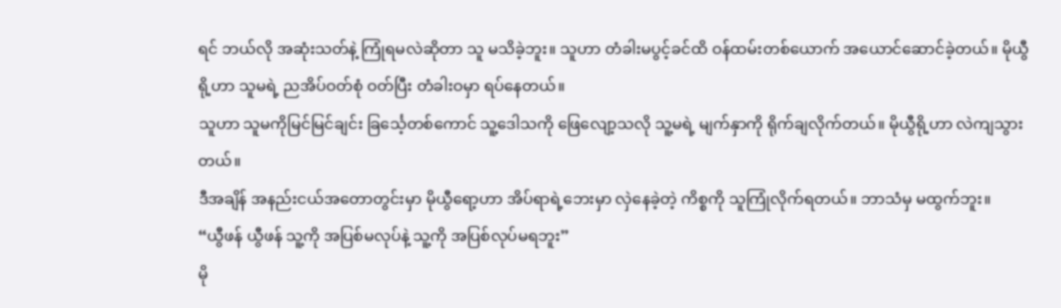ရင် ဘယ်လို အဆုံးသတ်နဲ့ ကြုံရမလဲဆိုတာ သူ မသိခဲ့ဘူး။ သူဟာ တံခါးမပွင့်ခင်ထိ ဝန်ထမ်းတစ်ယောက် အယောင်ဆောင်ခဲ့တယ်။ မိုယွီရို့ဟာ သူမရဲ့ ညအိပ်ဝတ်စုံ ဝတ်ပြီး တံခါးဝမှာ ရပ်နေတယ်။
သူဟာ သူမကိုမြင်မြင်ချင်း ခြင်္သေ့တစ်ကောင် သူ့ဒေါသကို ဖြေလျော့သလို သူ့မရဲ့ မျက်နှာကို ရိုက်ချလိုက်တယ်။ မိုယွီရို့ဟာ လဲကျသွားတယ်။
ဒီအချိန် အနည်းငယ်အတောတွင်းမှာ မိုယွီရော့ဟာ အိပ်ရာရဲ့ဘေးမှာ လှဲနေခဲ့တဲ့ ကိစ္စကို သူကြုံလိုက်ရတယ်။ ဘာသံမှ မထွက်ဘူး။
“ယွီဖန် ယွီဖန် သူ့ကို အပြစ်မလုပ်နဲ့ သူ့ကို အပြစ်လုပ်မရဘူး”
မို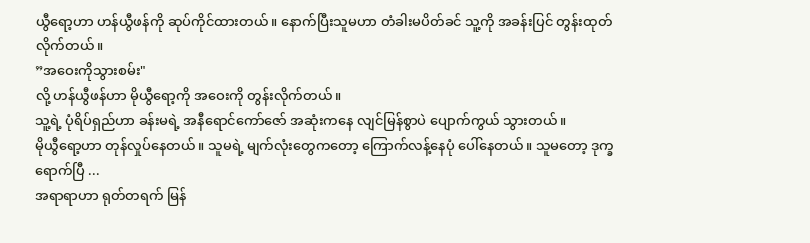ယွီရော့ဟာ ဟန်ယွီဖန်ကို ဆုပ်ကိုင်ထားတယ်။ နောက်ပြီးသူမဟာ တံခါးမပိတ်ခင် သူ့ကို အခန်းပြင် တွန်းထုတ်လိုက်တယ်။
”အဝေးကိုသွားစမ်း"
လို့ ဟန်ယွီဖန်ဟာ မိုယွီရော့ကို အဝေးကို တွန်းလိုက်တယ်။
သူ့ရဲ့ ပုံရိပ်ရှည်ဟာ ခန်းမရဲ့ အနီရောင်ကော်ဇော် အဆုံးကနေ လျင်မြန်စွာပဲ ပျောက်ကွယ် သွားတယ်။
မိုယွီရော့ဟာ တုန်လှုပ်နေတယ်။ သူမရဲ့ မျက်လုံးတွေကတော့ ကြောက်လန့်နေပုံ ပေါ်နေတယ်။ သူမတော့ ဒုက္ခရောက်ပြီ ...
အရာရာဟာ ရုတ်တရက် မြန်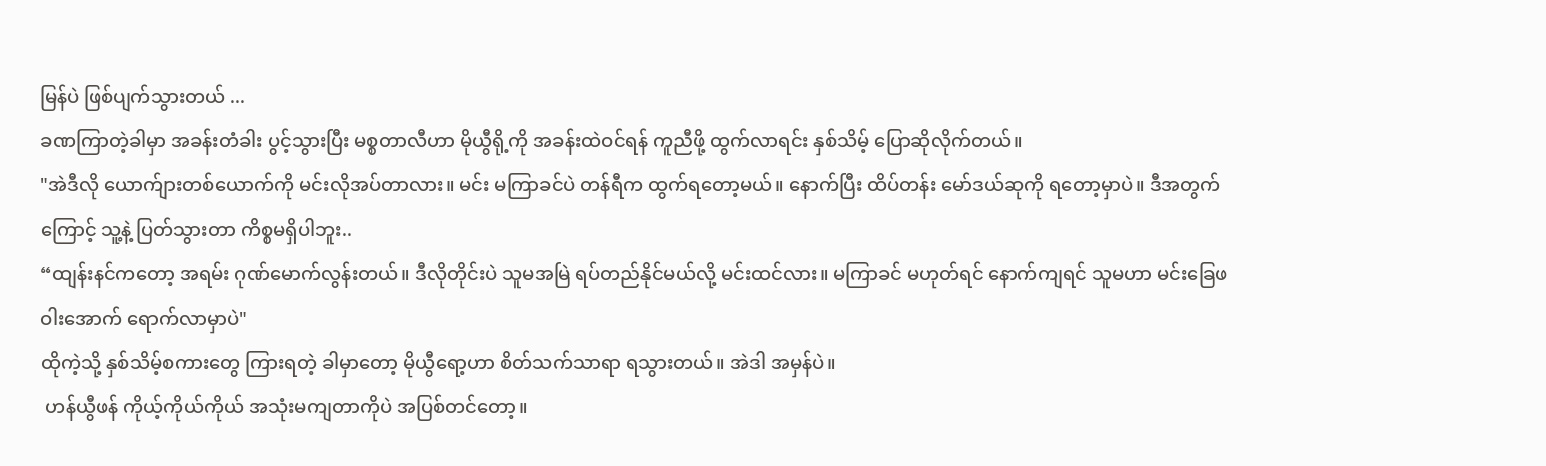မြန်ပဲ ဖြစ်ပျက်သွားတယ် ...
ခဏကြာတဲ့ခါမှာ အခန်းတံခါး ပွင့်သွားပြီး မစ္စတာလီဟာ မိုယွီရို့ကို အခန်းထဲဝင်ရန် ကူညီဖို့ ထွက်လာရင်း နှစ်သိမ့် ပြောဆိုလိုက်တယ်။
"အဲဒီလို ယောက်ျားတစ်ယောက်ကို မင်းလိုအပ်တာလား။ မင်း မကြာခင်ပဲ တန်ရီက ထွက်ရတော့မယ်။ နောက်ပြီး ထိပ်တန်း မော်ဒယ်ဆုကို ရတော့မှာပဲ။ ဒီအတွက်ကြောင့် သူ့နဲ့ ပြတ်သွားတာ ကိစ္စမရှိပါဘူး..
“ထျန်းနင်ကတော့ အရမ်း ဂုဏ်မောက်လွန်းတယ်။ ဒီလိုတိုင်းပဲ သူမအမြဲ ရပ်တည်နိုင်မယ်လို့ မင်းထင်လား။ မကြာခင် မဟုတ်ရင် နောက်ကျရင် သူမဟာ မင်းခြေဖဝါးအောက် ရောက်လာမှာပဲ"
ထိုကဲ့သို့ နှစ်သိမ့်စကားတွေ ကြားရတဲ့ ခါမှာတော့ မိုယွီရော့ဟာ စိတ်သက်သာရာ ရသွားတယ်။ အဲဒါ အမှန်ပဲ။
 ဟန်ယွီဖန် ကိုယ့်ကိုယ်ကိုယ် အသုံးမကျတာကိုပဲ အပြစ်တင်တော့။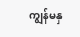ကျွန်မနှ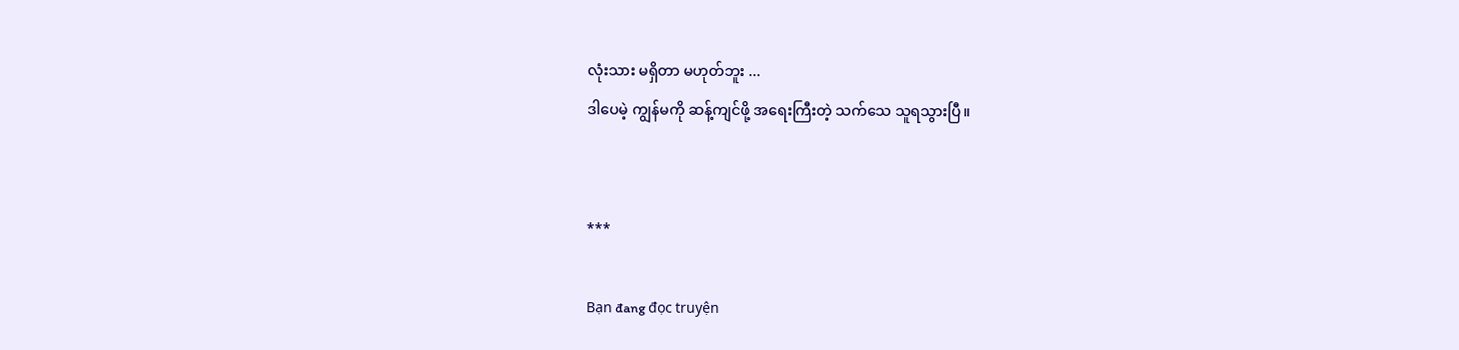လုံးသား မရှိတာ မဟုတ်ဘူး ...
ဒါပေမဲ့ ကျွန်မကို ဆန့်ကျင်ဖို့ အရေးကြီးတဲ့ သက်သေ သူရသွားပြီ။


***

Bạn đang đọc truyện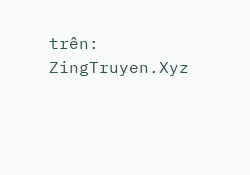trên: ZingTruyen.Xyz